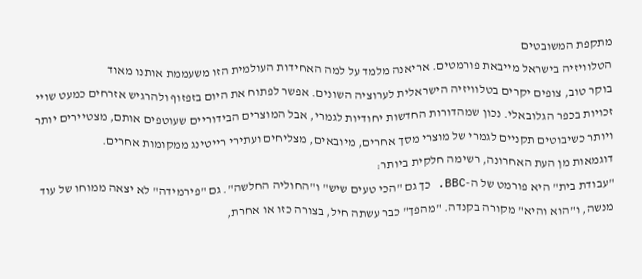מתקפת המשובטים
הטלוויזיה בישראל מייבאת פורמטים. אריאנה מלמד על למה האחידות העולמית הזו משעממת אותנו מאוד
בוקר טוב, צופים יקרים בטלוויזיה הישראלית לערוציה השונים. אפשר לפתוח את היום בזפזוף ולהרגיש אזרחים כמעט שויי זכויות בכפר הגלובאלי. נכון שמהדורות החדשות יחודיות לגמרי, אבל המוצרים הבידוריים שעוטפים אותם, מצטיירים יותר ויותר כשיבוטים תקניים לגמרי של מוצרי מסך אחרים, מיובאים, מצליחים ועתירי רייטינג ממקומות אחרים.
דוגמאות מן העת האחרונה, רשימה חלקית ביותר:
"עבודת בית" היא פורמט של ה-BBC. כך גם "הכי טעים שיש" ו"החוליה החלשה". גם "פירמידה" לא יצאה ממוחו של עוד מנשה, ו"הוא והיא" מקורה בקנדה. "מהפך" כבר עשתה חיל, בצורה כזו או אחרת,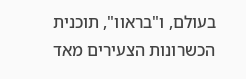בעולם, ו"בראוו", תוכנית הכשרונות הצעירים מאד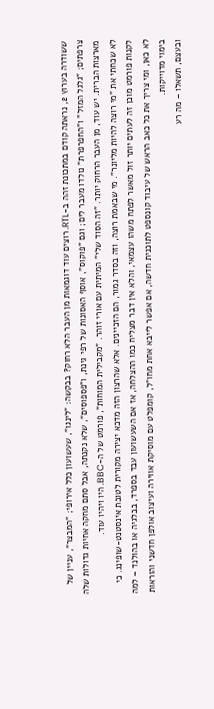ששודרה בערוץ 2, נראתה קודם במתכונת זהה ב-RTL. רוצים עוד דוגמאות מן העבר הלא רחוק? בבקשה: "לינגו", שעשועון כלל אירופי; "המבצר", עניין של צרפתים; "גלגל המזל" ו"החפרפרת" נולדו מעבר לים; וגם "פוקוס", אוסף האסונות של רפי גינת, ו"פספוסים", שלא נקנתה, אבל סתם מחקה אחיות גדולות שלה מארצות הברית. יש עוד, מן העבר הרחוק יותר. "זה הסוד שלי" המיתית עם אורי זוהר. "מקבילית המוחות", פורמט של ה-BBC. היו ויהיו עוד.
לא שכחתי את "מי רוצה להיות מליונר". מי שבאמת רוצה, וזה בסדר גמור, הם הזכיינים. אלא שהרצון הזה מדכא יצירה מקורית לטובת אינסטנט-שופינג. כי לקנות פורמט מוכן זה לעתים יותר זול מאשר לפתח משהו עצמאי, והלא אין דבר מצליח כמו ההצלחה, אז אם השעשועון עבד בספרד, בבלגיה או בהולנד – למה לא כאן, ומי צריך את כל כאב הראש של עיבוד קונספט לתוכנית חדשה, אם אפשר לייבא אחת מחו"ל, קומפלט עם מוסיקת אווירה ועיצוב אולפן חדשני והוראות בימוי מדוייקות.
ובעצם, תשאלו – מה רע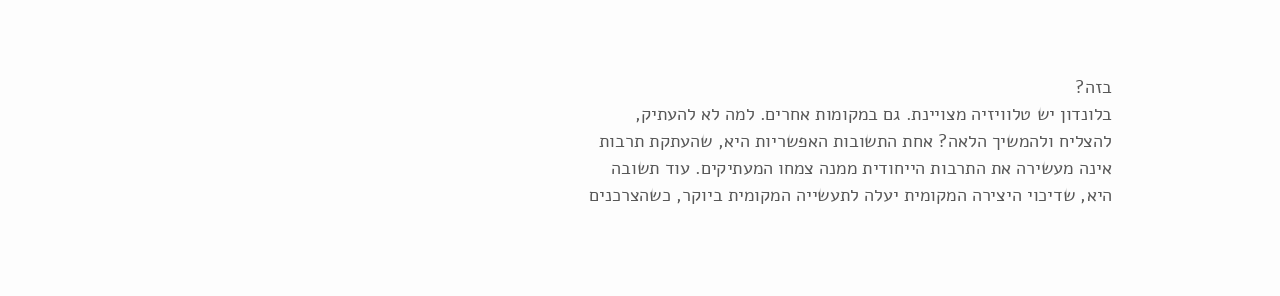בזה?
בלונדון יש טלוויזיה מצויינת. גם במקומות אחרים. למה לא להעתיק, להצליח ולהמשיך הלאה? אחת התשובות האפשריות היא, שהעתקת תרבות אינה מעשירה את התרבות הייחודית ממנה צמחו המעתיקים. עוד תשובה היא, שדיכוי היצירה המקומית יעלה לתעשייה המקומית ביוקר, כשהצרכנים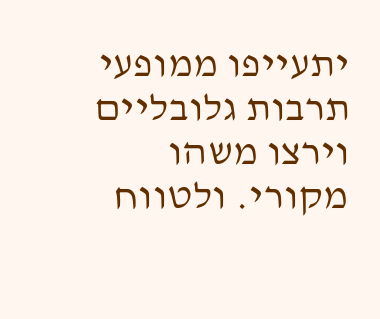יתעייפו ממופעי תרבות גלובליים וירצו משהו מקורי. ולטווח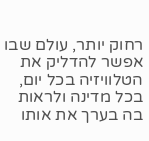רחוק יותר, עולם שבו אפשר להדליק את הטלוויזיה בכל יום, בכל מדינה ולראות בה בערך את אותו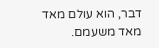דבר, הוא עולם מאד מאד משעמם.